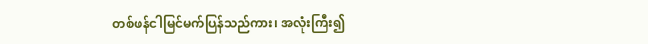တစ်ဖန်ငါမြင်မက်ပြန်သည်ကား၊ အလုံးကြီး၍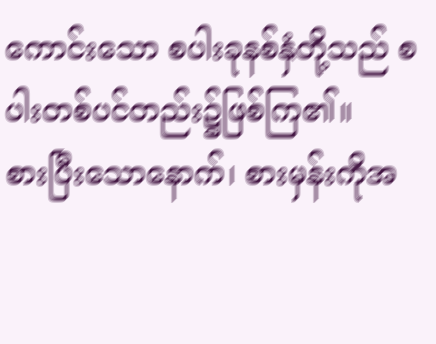ကောင်းသော စပါးခုနစ်နှံတို့သည် စပါးတစ်ပင်တည်း၌ဖြစ်ကြ၏။
စားပြီးသောနောက်၊ စားမှန်းကိုအ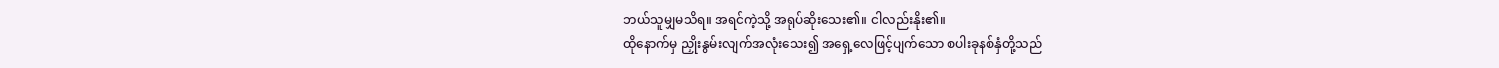ဘယ်သူမျှမသိရ။ အရင်ကဲ့သို့ အရုပ်ဆိုးသေး၏။ ငါလည်းနိုး၏။
ထိုနောက်မှ ညှိုးနွမ်းလျက်အလုံးသေး၍ အရှေ့လေဖြင့်ပျက်သော စပါးခုနစ်နှံတို့သည်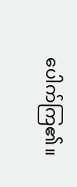ပေါက်ကြ၏။